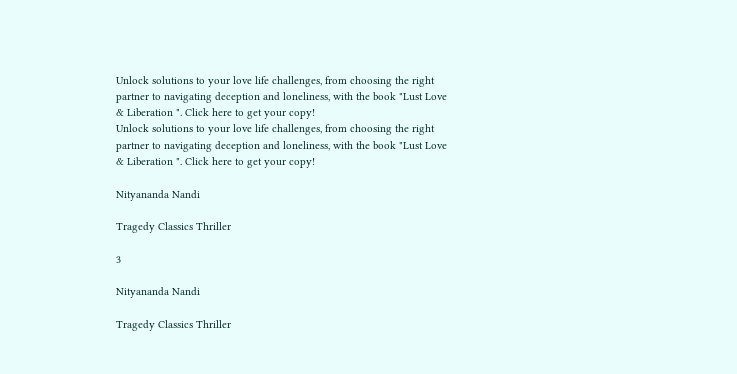Unlock solutions to your love life challenges, from choosing the right partner to navigating deception and loneliness, with the book "Lust Love & Liberation ". Click here to get your copy!
Unlock solutions to your love life challenges, from choosing the right partner to navigating deception and loneliness, with the book "Lust Love & Liberation ". Click here to get your copy!

Nityananda Nandi

Tragedy Classics Thriller

3

Nityananda Nandi

Tragedy Classics Thriller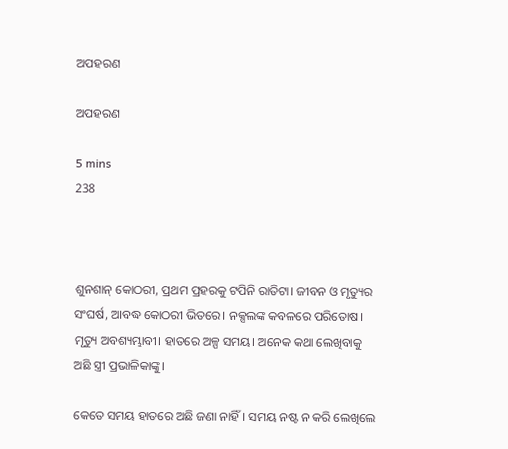ଅପହରଣ

ଅପହରଣ

5 mins
238



ଶୁନଶାନ୍ କୋଠରୀ, ପ୍ରଥମ ପ୍ରହରକୁ ଟପିନି ରାତିଟା। ଜୀବନ ଓ ମୃତ୍ୟୁର ସଂଘର୍ଷ, ଆବଦ୍ଧ କୋଠରୀ ଭିତରେ। ନକ୍ସଲଙ୍କ କବଳରେ ପରିତୋଷ। ମୃତ୍ୟୁ ଅବଶ୍ୟମ୍ଭାବୀ। ହାତରେ ଅଳ୍ପ ସମୟ। ଅନେକ କଥା ଲେଖିବାକୁ ଅଛି ସ୍ତ୍ରୀ ପ୍ରଭାଳିକାଙ୍କୁ।

କେତେ ସମୟ ହାତରେ ଅଛି ଜଣା ନାହିଁ। ସମୟ ନଷ୍ଟ ନ କରି ଲେଖିଲେ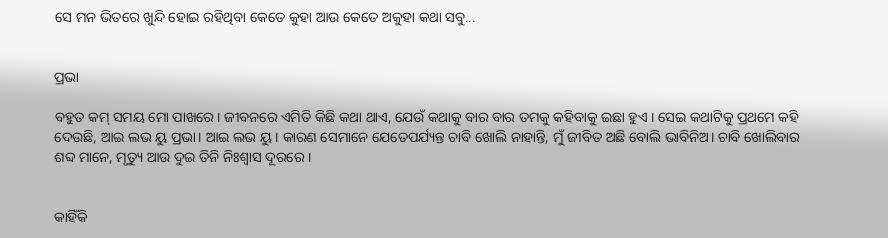ସେ ମନ ଭିତରେ ଖୁନ୍ଦି ହୋଇ ରହିଥିବା କେତେ କୁହା ଆଉ କେତେ ଅକୁହା କଥା ସବୁ...


ପ୍ରଭା

ବହୁତ କମ୍ ସମୟ ମୋ ପାଖରେ। ଜୀବନରେ ଏମିତି କିଛି କଥା ଥାଏ, ଯେଉଁ କଥାକୁ ବାର ବାର ତମକୁ କହିବାକୁ ଇଛା ହୁଏ । ସେଇ କଥାଟିକୁ ପ୍ରଥମେ କହି ଦେଉଛି, ଆଇ ଲଭ ୟୁ ପ୍ରଭା। ଆଇ ଲଭ ୟୁ । କାରଣ ସେମାନେ ଯେତେପର୍ଯ୍ୟନ୍ତ ଚାବି ଖୋଲି ନାହାନ୍ତି, ମୁଁ ଜୀବିତ ଅଛି ବୋଲି ଭାବିନିଅ। ଚାବି ଖୋଲିବାର ଶବ୍ଦ ମାନେ, ମୃତ୍ୟୁ ଆଉ ଦୁଇ ତିନି ନିଃଶ୍ୱାସ ଦୂରରେ ।


କାହିଁକି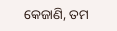କେଜାଣି, ତମ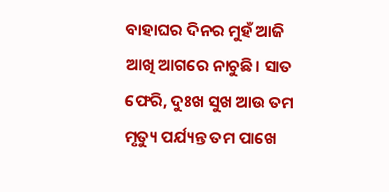ବାହାଘର ଦିନର ମୁହଁ ଆଜି ଆଖି ଆଗରେ ନାଚୁଛି। ସାତ ଫେରି, ଦୁଃଖ ସୁଖ ଆଉ ତମ ମୃତ୍ୟୁ ପର୍ଯ୍ୟନ୍ତ ତମ ପାଖେ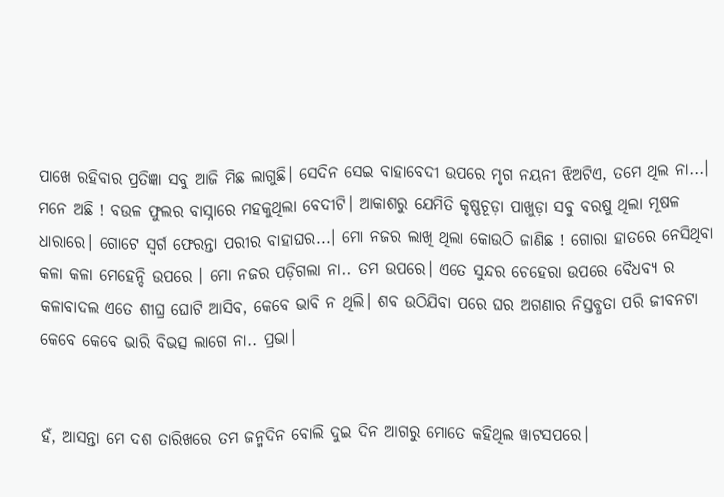ପାଖେ ରହିବାର ପ୍ରତିଜ୍ଞା ସବୁ ଆଜି ମିଛ ଲାଗୁଛି। ସେଦିନ ସେଇ ବାହାବେଦୀ ଉପରେ ମୃଗ ନୟନୀ ଝିଅଟିଏ, ତମେ ଥିଲ ନା...। ମନେ ଅଛି ! ବଉଳ ଫୁଲର ବାସ୍ନାରେ ମହକୁଥିଲା ବେଦୀଟି। ଆକାଶରୁ ଯେମିତି କୃଷ୍ଣଚୂଡ଼ା ପାଖୁଡ଼ା ସବୁ ବରଷୁ ଥିଲା ମୂଷଳ ଧାରାରେ। ଗୋଟେ ସ୍ବର୍ଗ ଫେରନ୍ତା ପରୀର ବାହାଘର...। ମୋ ନଜର ଲାଖି ଥିଲା କୋଉଠି ଜାଣିଛ ! ଗୋରା ହାତରେ ନେସିଥିବା କଳା କଳା ମେହେନ୍ଦି ଉପରେ । ମୋ ନଜର ପଡ଼ିଗଲା ନା.. ତମ ଉପରେ। ଏତେ ସୁନ୍ଦର ଚେହେରା ଉପରେ ବୈଧବ୍ୟ ର କଳାବାଦଲ ଏତେ ଶୀଘ୍ର ଘୋଟି ଆସିବ, କେବେ ଭାବି ନ ଥିଲି। ଶବ ଉଠିଯିବା ପରେ ଘର ଅଗଣାର ନିସ୍ତବ୍ଧତା ପରି ଜୀବନଟା କେବେ କେବେ ଭାରି ବିଭତ୍ସ ଲାଗେ ନା.. ପ୍ରଭା।


ହଁ, ଆସନ୍ତା ମେ ଦଶ ତାରିଖରେ ତମ ଜନ୍ମଦିନ ବୋଲି ଦୁଇ ଦିନ ଆଗରୁ ମୋତେ କହିଥିଲ ୱାଟସପରେ।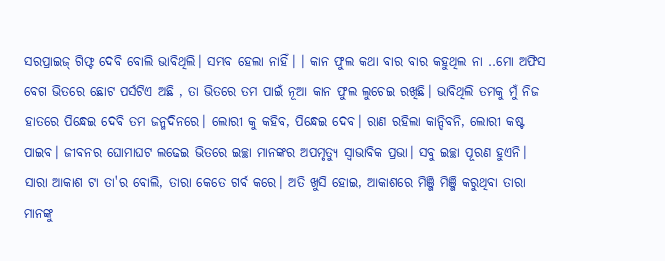ସରପ୍ରାଇଜ୍ ଗିଫ୍ଟ ଦେବି ବୋଲି ଭାବିଥିଲି। ସମ୍ଭବ ହେଲା ନାହିଁ। । କାନ ଫୁଲ କଥା ବାର ବାର କହୁଥିଲ ନା ..ମୋ ଅଫିସ ବେଗ ଭିତରେ ଛୋଟ ପର୍ସଟିଏ ଅଛି , ତା ଭିତରେ ତମ ପାଇଁ ନୂଆ କାନ ଫୁଲ ଲୁଚେଇ ରଖିଛି। ଭାବିଥିଲି ତମକୁ ମୁଁ ନିଜ ହାତରେ ପିନ୍ଧେଇ ଦେବି ତମ ଜନ୍ମଦିନରେ। ଲୋରୀ କୁ କହିବ, ପିନ୍ଧେଇ ଦେବ। ରାଣ ରହିଲା କାନ୍ଦିବନି, ଲୋରୀ କଷ୍ଟ ପାଇବ। ଜୀବନର ଘୋମାଘଟ ଲଢେଇ ଭିତରେ ଇଚ୍ଛା ମାନଙ୍କର ଅପମୃତ୍ୟୁ ସ୍ଵାଭାବିକ ପ୍ରଭା। ସବୁ ଇଚ୍ଛା ପୂରଣ ହୁଏନି। ସାରା ଆକାଶ ଟା ତା'ର ବୋଲି, ତାରା କେତେ ଗର୍ବ କରେ। ଅତି ଖୁସି ହୋଇ, ଆକାଶରେ ମିଞ୍ଜି ମିଞ୍ଜି କରୁଥିବା ତାରା ମାନଙ୍କୁ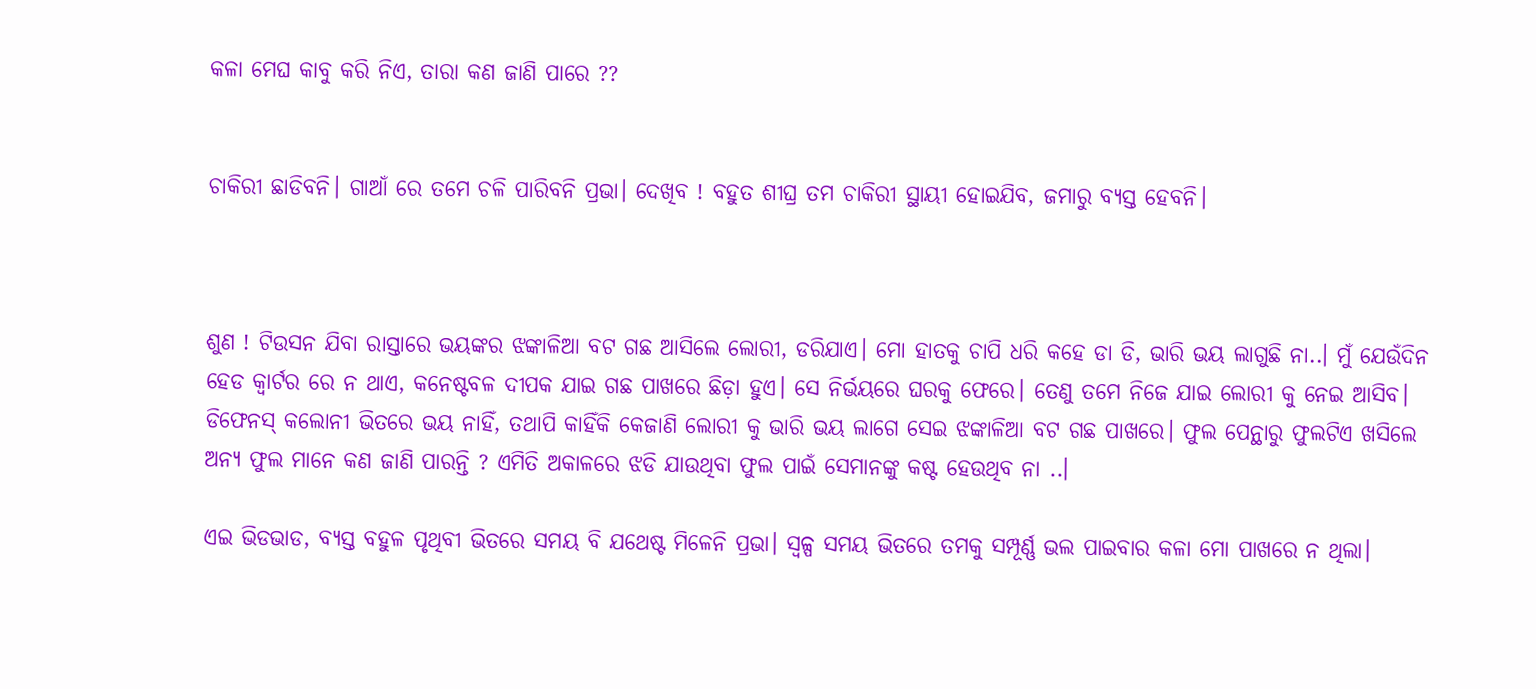କଳା ମେଘ କାବୁ କରି ନିଏ, ତାରା କଣ ଜାଣି ପାରେ ??


ଚାକିରୀ ଛାଡିବନି। ଗାଆଁ ରେ ତମେ ଚଳି ପାରିବନି ପ୍ରଭା। ଦେଖିବ ! ବହୁତ ଶୀଘ୍ର ତମ ଚାକିରୀ ସ୍ଥାୟୀ ହୋଇଯିବ, ଜମାରୁ ବ୍ୟସ୍ତ ହେବନି।



ଶୁଣ ! ଟିଉସନ ଯିବା ରାସ୍ତାରେ ଭୟଙ୍କର ଝଙ୍କାଳିଆ ବଟ ଗଛ ଆସିଲେ ଲୋରୀ, ଡରିଯାଏ। ମୋ ହାତକୁ ଚାପି ଧରି କହେ ଡା ଡି, ଭାରି ଭୟ ଲାଗୁଛି ନା..। ମୁଁ ଯେଉଁଦିନ ହେଡ କ୍ୱାର୍ଟର ରେ ନ ଥାଏ, କନେଷ୍ଟବଳ ଦୀପକ ଯାଇ ଗଛ ପାଖରେ ଛିଡ଼ା ହୁଏ। ସେ ନିର୍ଭୟରେ ଘରକୁ ଫେରେ। ତେଣୁ ତମେ ନିଜେ ଯାଇ ଲୋରୀ କୁ ନେଇ ଆସିବ। ଡିଫେନସ୍ କଲୋନୀ ଭିତରେ ଭୟ ନାହିଁ, ତଥାପି କାହିଁକି କେଜାଣି ଲୋରୀ କୁ ଭାରି ଭୟ ଲାଗେ ସେଇ ଝଙ୍କାଳିଆ ବଟ ଗଛ ପାଖରେ। ଫୁଲ ପେନ୍ଥାରୁ ଫୁଲଟିଏ ଖସିଲେ ଅନ୍ୟ ଫୁଲ ମାନେ କଣ ଜାଣି ପାରନ୍ତି ? ଏମିତି ଅକାଳରେ ଝଡି ଯାଉଥିବା ଫୁଲ ପାଇଁ ସେମାନଙ୍କୁ କଷ୍ଟ ହେଉଥିବ ନା ..।

ଏଇ ଭିଡଭାଡ, ବ୍ୟସ୍ତ ବହୁଳ ପୃଥିବୀ ଭିତରେ ସମୟ ବି ଯଥେଷ୍ଟ ମିଳେନି ପ୍ରଭା। ସ୍ୱଳ୍ପ ସମୟ ଭିତରେ ତମକୁ ସମ୍ପୂର୍ଣ୍ଣ ଭଲ ପାଇବାର କଳା ମୋ ପାଖରେ ନ ଥିଲା।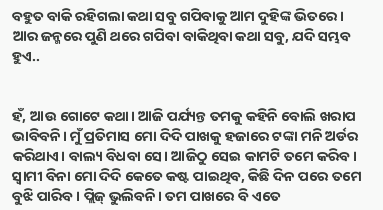ବହୁତ ବାକି ରହିଗଲା କଥା ସବୁ ଗପିବାକୁ ଆମ ଦୁହିଙ୍କ ଭିତରେ। ଆର ଜନ୍ମରେ ପୁଣି ଥରେ ଗପିବା ବାକିଥିବା କଥା ସବୁ, ଯଦି ସମ୍ଭବ ହୁଏ..


ହଁ, ଆଉ ଗୋଟେ କଥା। ଆଜି ପର୍ଯ୍ୟନ୍ତ ତମକୁ କହିନି ବୋଲି ଖରାପ ଭାବିବନି। ମୁଁ ପ୍ରତିମାସ ମୋ ଦିଦି ପାଖକୁ ହଜାରେ ଟଙ୍କା ମନି ଅର୍ଡର କରିଥାଏ। ବାଲ୍ୟ ବିଧବା ସେ। ଆଜିଠୁ ସେଇ କାମଟି ତମେ କରିବ। ସ୍ଵାମୀ ବିନା ମୋ ଦିଦି କେତେ କଷ୍ଟ ପାଇଥିବ, କିଛି ଦିନ ପରେ ତମେ ବୁଝି ପାରିବ। ପ୍ଲିଜ୍ ଭୁଲିବନି। ତମ ପାଖରେ ବି ଏତେ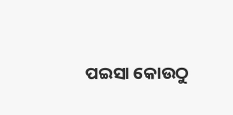ପଇସା କୋଉଠୁ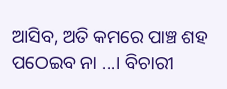ଆସିବ, ଅତି କମରେ ପାଞ୍ଚ ଶହ ପଠେଇବ ନା ...। ବିଚାରୀ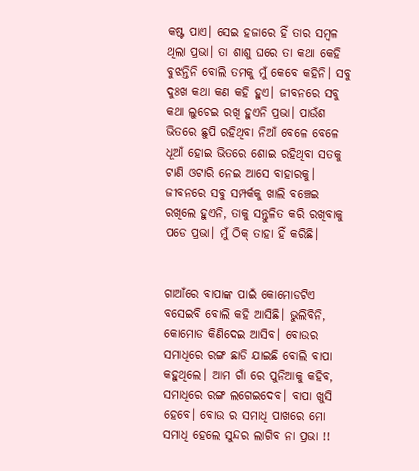କଷ୍ଟ ପାଏ। ସେଇ ହଜାରେ ହିଁ ତାର ସମ୍ବଳ ଥିଲା ପ୍ରଭା। ତା ଶାଶୁ ଘରେ ତା କଥା କେହି ବୁଝନ୍ତିନି ବୋଲି ତମକୁ ମୁଁ କେବେ କହିନି। ସବୁ ଦୁଃଖ କଥା କଣ କହି ହୁଏ। ଜୀବନରେ ସବୁ କଥା ଲୁଚେଇ ରଖି ହୁଏନି ପ୍ରଭା। ପାଉଁଶ ଭିତରେ ଛୁପି ରହିଥିବା ନିଆଁ ବେଳେ ବେଳେ ଧୂଆଁ ହୋଇ ଭିତରେ ଶୋଇ ରହିଥିବା ସତକୁ ଟାଣି ଓଟାରି ନେଇ ଆସେ ବାହାରକୁ। ଜୀବନରେ ସବୁ ସମ୍ପର୍କକୁ ଖାଲି ବଞ୍ଚେଇ ରଖିଲେ ହୁଏନି, ତାକୁ ସନ୍ତୁଳିତ କରି ରଖିବାକୁ ପଡେ ପ୍ରଭା। ମୁଁ ଠିକ୍ ତାହା ହିଁ କରିଛି।


ଗାଆଁରେ ବାପାଙ୍କ ପାଇଁ କୋମୋଡଟିଏ ବସେଇବି ବୋଲି କହି ଆସିଛି। ଭୁଲିବିନି, କୋମୋଡ କିଣିଦେଇ ଆସିବ। ବୋଉର ସମାଧିରେ ରଙ୍ଗ ଛାଡି ଯାଇଛି ବୋଲି ବାପା କହୁଥିଲେ। ଆମ ଗାଁ ରେ ପୁନିଆକୁ କହିବ, ସମାଧିରେ ରଙ୍ଗ ଲଗେଇଦେବ। ବାପା ଖୁସି ହେବେ। ବୋଉ ର ସମାଧି ପାଖରେ ମୋ ସମାଧି ହେଲେ ସୁନ୍ଦର ଲାଗିବ ନା ପ୍ରଭା !!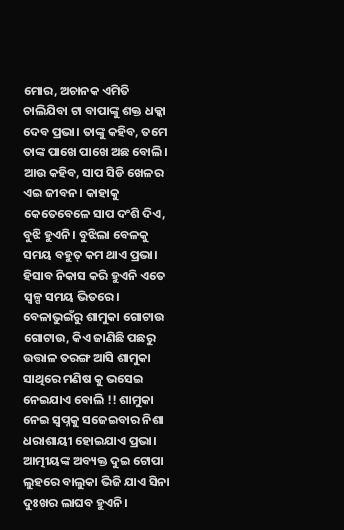ମୋର, ଅଚାନକ ଏମିତି ଚାଲିଯିବା ଟା ବାପାଙ୍କୁ ଶକ୍ତ ଧକ୍କା ଦେବ ପ୍ରଭା। ତାଙ୍କୁ କହିବ, ତମେ ତାଙ୍କ ପାଖେ ପାଖେ ଅଛ ବୋଲି। ଆଉ କହିବ, ସାପ ସିଡି ଖେଳର ଏଇ ଜୀବନ। କାହାକୁ କେତେବେଳେ ସାପ ଦଂଶି ଦିଏ, ବୁଝି ହୁଏନି। ବୁଝିଲା ବେଳକୁ ସମୟ ବହୁତ୍ କମ ଥାଏ ପ୍ରଭା। ହିସାବ ନିକାସ କରି ହୁଏନି ଏତେ ସ୍ୱଳ୍ପ ସମୟ ଭିତରେ। ବେଳାଭୁଇଁରୁ ଶାମୁକା ଗୋଟାଉ ଗୋଟାଉ, କିଏ ଜାଣିଛି ପଛରୁ ଉତ୍ତାଳ ତରଙ୍ଗ ଆସି ଶାମୁକା ସାଥିରେ ମଣିଷ କୁ ଭସେଇ ନେଇଯାଏ ବୋଲି !! ଶାମୁକା ନେଇ ସ୍ବପ୍ନକୁ ସଜେଇବାର ନିଶା ଧରାଶାୟୀ ହୋଇଯାଏ ପ୍ରଭା। ଆତ୍ମୀୟଙ୍କ ଅବ୍ୟକ୍ତ ଦୁଇ ଟୋପା ଲୁହରେ ବାଲୁକା ଭିଜି ଯାଏ ସିନା ଦୁଃଖର ଲାଘବ ହୁଏନି।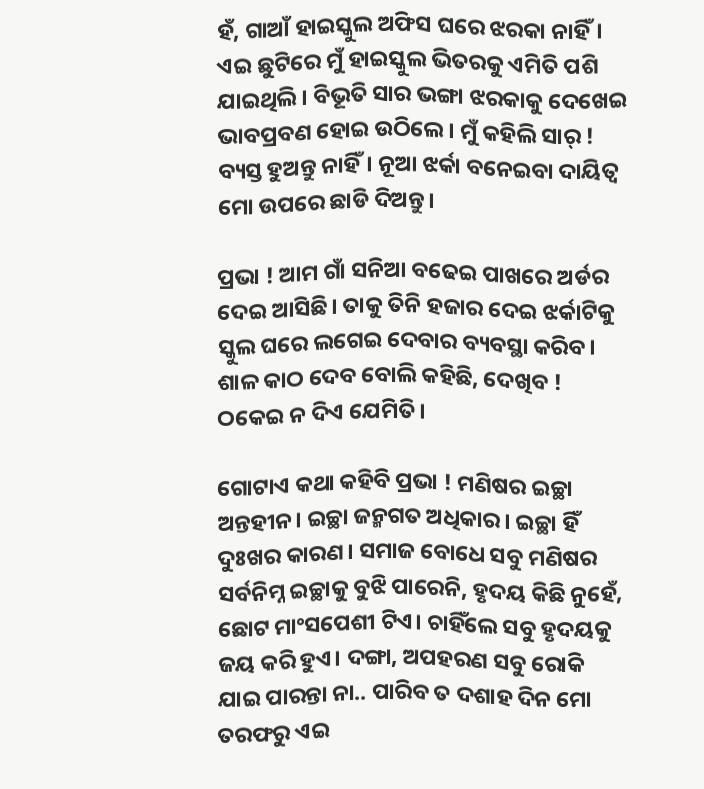ହଁ, ଗାଆଁ ହାଇସ୍କୁଲ ଅଫିସ ଘରେ ଝରକା ନାହିଁ। ଏଇ ଛୁଟିରେ ମୁଁ ହାଇସ୍କୁଲ ଭିତରକୁ ଏମିତି ପଶି ଯାଇଥିଲି। ବିଭୂତି ସାର ଭଙ୍ଗା ଝରକାକୁ ଦେଖେଇ ଭାବପ୍ରବଣ ହୋଇ ଉଠିଲେ। ମୁଁ କହିଲି ସାର୍ ! ବ୍ୟସ୍ତ ହୁଅନ୍ତୁ ନାହିଁ। ନୂଆ ଝର୍କା ବନେଇବା ଦାୟିତ୍ଵ ମୋ ଉପରେ ଛାଡି ଦିଅନ୍ତୁ।

ପ୍ରଭା ! ଆମ ଗାଁ ସନିଆ ବଢେଇ ପାଖରେ ଅର୍ଡର ଦେଇ ଆସିଛି। ତାକୁ ତିନି ହଜାର ଦେଇ ଝର୍କାଟିକୁ ସ୍କୁଲ ଘରେ ଲଗେଇ ଦେବାର ବ୍ୟବସ୍ଥା କରିବ। ଶାଳ କାଠ ଦେବ ବୋଲି କହିଛି, ଦେଖିବ ! ଠକେଇ ନ ଦିଏ ଯେମିତି।

ଗୋଟାଏ କଥା କହିବି ପ୍ରଭା ! ମଣିଷର ଇଚ୍ଛା ଅନ୍ତହୀନ। ଇଚ୍ଛା ଜନ୍ମଗତ ଅଧିକାର। ଇଚ୍ଛା ହିଁ ଦୁଃଖର କାରଣ। ସମାଜ ବୋଧେ ସବୁ ମଣିଷର ସର୍ବନିମ୍ନ ଇଚ୍ଛାକୁ ବୁଝି ପାରେନି, ହୃଦୟ କିଛି ନୁହେଁ, ଛୋଟ ମାଂସପେଶୀ ଟିଏ। ଚାହିଁଲେ ସବୁ ହୃଦୟକୁ ଜୟ କରି ହୁଏ। ଦଙ୍ଗା, ଅପହରଣ ସବୁ ରୋକି ଯାଇ ପାରନ୍ତା ନା.. ପାରିବ ତ ଦଶାହ ଦିନ ମୋ ତରଫରୁ ଏଇ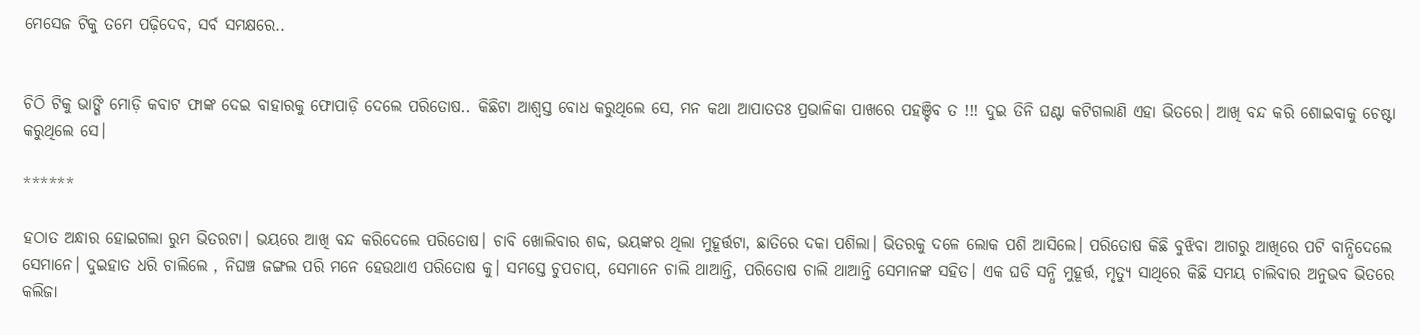ମେସେଜ ଟିକୁ ତମେ ପଢ଼ିଦେବ, ସର୍ବ ସମକ୍ଷରେ..


ଚିଠି ଟିକୁ ଭାଙ୍ଗି ମୋଡ଼ି କବାଟ ଫାଙ୍କ ଦେଇ ବାହାରକୁ ଫୋପାଡ଼ି ଦେଲେ ପରିତୋଷ.. କିଛିଟା ଆଶ୍ବସ୍ତ ବୋଧ କରୁଥିଲେ ସେ, ମନ କଥା ଆପାତତଃ ପ୍ରଭାଳିକା ପାଖରେ ପହଞ୍ଚିବ ତ !!! ଦୁଇ ତିନି ଘଣ୍ଟା କଟିଗଲାଣି ଏହା ଭିତରେ। ଆଖି ବନ୍ଦ କରି ଶୋଇବାକୁ ଚେଷ୍ଟା କରୁଥିଲେ ସେ।

******

ହଠାତ ଅନ୍ଧାର ହୋଇଗଲା ରୁମ ଭିତରଟା। ଭୟରେ ଆଖି ବନ୍ଦ କରିଦେଲେ ପରିତୋଷ। ଚାବି ଖୋଲିବାର ଶବ୍ଦ, ଭୟଙ୍କର ଥିଲା ମୁହୂର୍ତ୍ତଟା, ଛାତିରେ ଦକା ପଶିଲା। ଭିତରକୁ ଦଳେ ଲୋକ ପଶି ଆସିଲେ। ପରିତୋଷ କିଛି ବୁଝିବା ଆଗରୁ ଆଖିରେ ପଟି ବାନ୍ଧିଦେଲେ ସେମାନେ। ଦୁଇହାତ ଧରି ଚାଲିଲେ , ନିଘଞ୍ଚ ଜଙ୍ଗଲ ପରି ମନେ ହେଉଥାଏ ପରିତୋଷ କୁ। ସମସ୍ତେ ଚୁପଚାପ୍, ସେମାନେ ଚାଲି ଥାଆନ୍ତି, ପରିତୋଷ ଚାଲି ଥାଆନ୍ତି ସେମାନଙ୍କ ସହିତ। ଏକ ଘଡି ସନ୍ଧି ମୁହୂର୍ତ୍ତ, ମୃତ୍ୟୁ ସାଥିରେ କିଛି ସମୟ ଚାଲିବାର ଅନୁଭବ ଭିତରେ କଲିଜା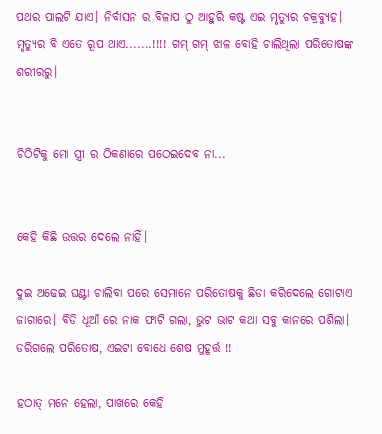ପଥର ପାଲଟି ଯାଏ। ନିର୍ବାସନ ର ବିଳାପ ଠୁ ଆହୁରି କଷ୍ଟ ଏଇ ମୃତ୍ୟୁର ଚକ୍ରବ୍ୟୁହ। ମୃତ୍ୟୁର ବି ଏତେ ରୂପ ଥାଏ.......!!!! ଗମ୍ ଗମ୍ ଝାଳ ବୋହି ଚାଲିଥିଲା ପରିତୋଷଙ୍କ ଶରୀରରୁ।


ଚିଠିଟିକୁ ମୋ ସ୍ତ୍ରୀ ର ଠିକଣାରେ ପଠେଇଦେବ ନା...


କେହି କିଛି ଉତ୍ତର ଦେଲେ ନାହିଁ।

ଦୁଇ ଅଢେଇ ଘଣ୍ଟା ଚାଲିବା ପରେ ସେମାନେ ପରିତୋଷକୁ ଛିଡା କରିଦେଲେ ଗୋଟାଏ ଜାଗାରେ। ବିଡି ଧୂଆଁ ରେ ନାକ ଫାଟି ଗଲା, ଭୁଟ ଭାଟ କଥା ସବୁ କାନରେ ପଶିଲା। ଡରିଗଲେ ପରିତୋଷ, ଏଇଟା ବୋଧେ ଶେଷ ମୁହୂର୍ତ୍ତ !!

ହଠାତ୍ ମନେ ହେଲା, ପାଖରେ କେହି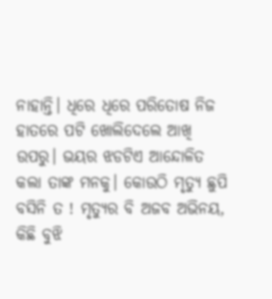ନାହାନ୍ତି। ଧିରେ ଧିରେ ପରିତୋଷ ନିଜ ହାତରେ ପଟି ଖୋଲିଦେଲେ ଆଖି ଉପରୁ। ଭୟର ଝଡଟିଏ ଆନ୍ଦୋଳିତ କଲା ତାଙ୍କ ମନକୁ। କୋଉଠି ମୃତ୍ୟୁ ଛୁପି ବସିନି ତ ! ମୃତ୍ୟୁର ବି ଅଜବ ଅଭିନୟ, କିଛି ବୁଝି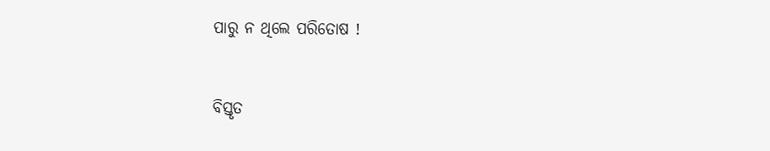ପାରୁ ନ ଥିଲେ ପରିତୋଷ !


ବିସ୍ତୃତ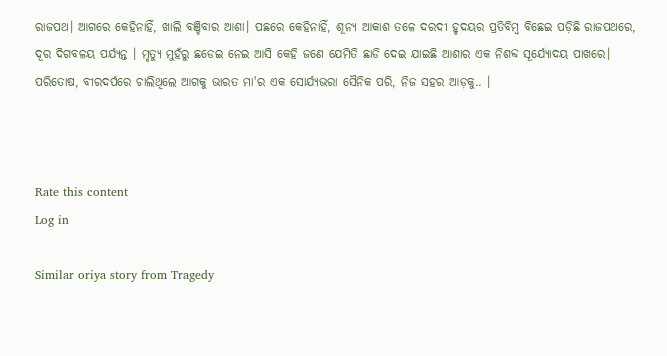ରାଜପଥ। ଆଗରେ କେହିନାହିଁ, ଖାଲି ବଞ୍ଚିବାର ଆଶା। ପଛରେ କେହିନାହିଁ, ଶୂନ୍ୟ ଆକାଶ ତଳେ ଦରଦୀ ହୃଦୟର ପ୍ରତିବିମ୍ବ ବିଛେଇ ପଡ଼ିଛି ରାଜପଥରେ, ଦୂର ଦିଗବଳୟ ପର୍ଯ୍ୟନ୍ତ । ମୃତ୍ୟୁ ମୁହଁରୁ ଛଡେଇ ନେଇ ଆସି କେହି ଜଣେ ଯେମିତି ଛାଡି ଦେଇ ଯାଇଛି ଆଶାର ଏକ ନିଶବ୍ଦ ସୂର୍ଯ୍ୟୋଦୟ ପାଖରେ। ପରିତୋଷ, ବୀରଦର୍ପରେ ଚାଲିଥିଲେ ଆଗକୁ ଭାରତ ମା'ର ଏକ ସୋର୍ଯ୍ୟଭରା ସୈନିକ ପରି, ନିଜ ସହର ଆଡ଼କୁ.. ।



Rate this content
Log in

Similar oriya story from Tragedy